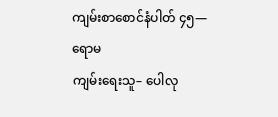ကျမ်းစာစောင်နံပါတ် ၄၅—ရောမ
ကျမ်းရေးသူ– ပေါလု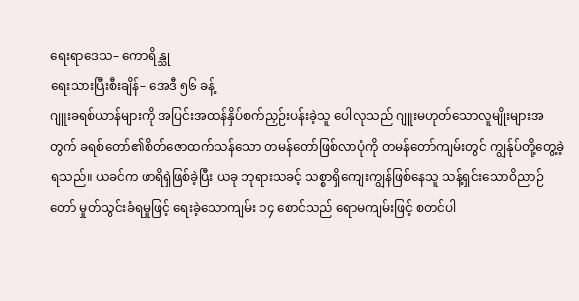ရေးရာဒေသ– ကောရိန္သု
ရေးသားပြီးစီးချိန်– အေဒီ ၅၆ ခန့်
ဂျူးခရစ်ယာန်များကို အပြင်းအထန်နှိပ်စက်ညှဉ်းပန်းခဲ့သူ ပေါလုသည် ဂျူးမဟုတ်သောလူမျိုးများအတွက် ခရစ်တော်၏စိတ်ဇောထက်သန်သော တမန်တော်ဖြစ်လာပုံကို တမန်တော်ကျမ်းတွင် ကျွန်ုပ်တို့တွေ့ခဲ့ရသည်။ ယခင်က ဖာရိရှဲဖြစ်ခဲ့ပြီး ယခု ဘုရားသခင့် သစ္စာရှိကျေးကျွန်ဖြစ်နေသူ သန့်ရှင်းသောဝိညာဉ်တော် မှုတ်သွင်းခံရမှုဖြင့် ရေးခဲ့သောကျမ်း ၁၄ စောင်သည် ရောမကျမ်းဖြင့် စတင်ပါ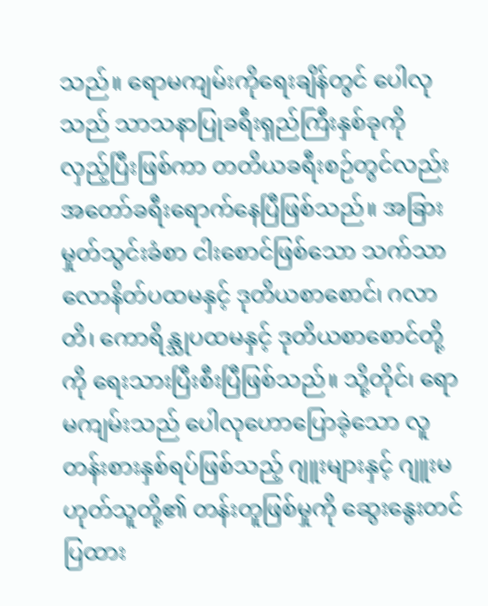သည်။ ရောမကျမ်းကိုရေးချိန်တွင် ပေါလုသည် သာသနာပြုခရီးရှည်ကြီးနှစ်ခုကို လှည့်ပြီးဖြစ်ကာ တတိယခရီးစဉ်တွင်လည်း အတော်ခရီးရောက်နေပြီဖြစ်သည်။ အခြားမှုတ်သွင်းခံစာ ငါးစောင်ဖြစ်သော သက်သာလောနိတ်ပထမနှင့် ဒုတိယစာစောင်၊ ဂလာတိ၊ ကောရိန္သုပထမနှင့် ဒုတိယစာစောင်တို့ကို ရေးသားပြီးစီးပြီဖြစ်သည်။ သို့တိုင်၊ ရောမကျမ်းသည် ပေါလုဟောပြောခဲ့သော လူတန်းစားနှစ်ရပ်ဖြစ်သည့် ဂျူးများနှင့် ဂျူးမဟုတ်သူတို့၏ တန်းတူဖြစ်မှုကို ဆွေးနွေးတင်ပြထား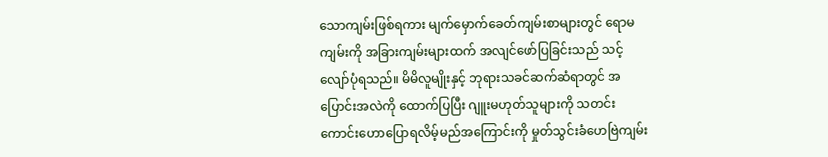သောကျမ်းဖြစ်ရကား မျက်မှောက်ခေတ်ကျမ်းစာများတွင် ရောမကျမ်းကို အခြားကျမ်းများထက် အလျင်ဖော်ပြခြင်းသည် သင့်လျော်ပုံရသည်။ မိမိလူမျိုးနှင့် ဘုရားသခင်ဆက်ဆံရာတွင် အပြောင်းအလဲကို ထောက်ပြပြီး ဂျူးမဟုတ်သူများကို သတင်းကောင်းဟောပြောရလိမ့်မည်အကြောင်းကို မှုတ်သွင်းခံဟေဗြဲကျမ်း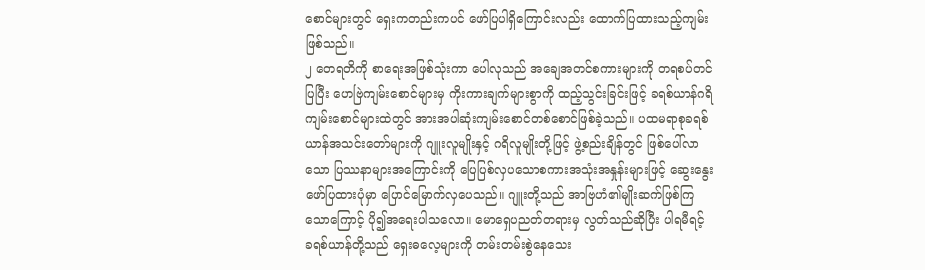စောင်များတွင် ရှေးကတည်းကပင် ဖော်ပြပါရှိကြောင်းလည်း ထောက်ပြထားသည့်ကျမ်းဖြစ်သည်။
၂ တေရတိကို စာရေးအဖြစ်သုံးကာ ပေါလုသည် အချေအတင်စကားများကို တရစပ်တင်ပြပြီး ဟေဗြဲကျမ်းစောင်များမှ ကိုးကားချက်များစွာကို ထည့်သွင်းခြင်းဖြင့် ခရစ်ယာန်ဂရိကျမ်းစောင်များထဲတွင် အားအပါဆုံးကျမ်းစောင်တစ်စောင်ဖြစ်ခဲ့သည်။ ပထမရာစုခရစ်ယာန်အသင်းတော်များကို ဂျူးလူမျိုးနှင့် ဂရိလူမျိုးတို့ဖြင့် ဖွဲ့စည်းချိန်တွင် ဖြစ်ပေါ်လာသော ပြဿနာများအကြောင်းကို ပြေပြစ်လှပသောစကားအသုံးအနှုန်းများဖြင့် ဆွေးနွေးဖော်ပြထားပုံမှာ ပြောင်မြောက်လှပေသည်။ ဂျူးတို့သည် အာဗြဟံ၏မျိုးဆက်ဖြစ်ကြသောကြောင့် ပို၍အရေးပါသလော။ မောရှေပညတ်တရားမှ လွတ်သည်ဆိုပြီး ပါရမီရင့် ခရစ်ယာန်တို့သည် ရှေးဓလေ့များကို တမ်းတမ်းစွဲနေသေး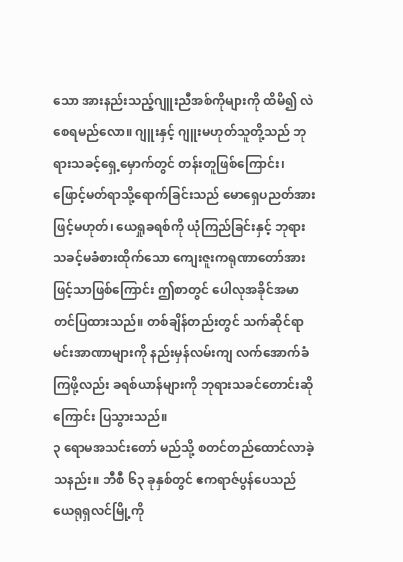သော အားနည်းသည့်ဂျူးညီအစ်ကိုများကို ထိမိ၍ လဲစေရမည်လော။ ဂျူးနှင့် ဂျူးမဟုတ်သူတို့သည် ဘုရားသခင့်ရှေ့မှောက်တွင် တန်းတူဖြစ်ကြောင်း၊ ဖြောင့်မတ်ရာသို့ရောက်ခြင်းသည် မောရှေပညတ်အားဖြင့်မဟုတ်၊ ယေရှုခရစ်ကို ယုံကြည်ခြင်းနှင့် ဘုရားသခင့်မခံစားထိုက်သော ကျေးဇူးကရုဏာတော်အားဖြင့်သာဖြစ်ကြောင်း ဤစာတွင် ပေါလုအခိုင်အမာတင်ပြထားသည်။ တစ်ချိန်တည်းတွင် သက်ဆိုင်ရာမင်းအာဏာများကို နည်းမှန်လမ်းကျ လက်အောက်ခံကြဖို့လည်း ခရစ်ယာန်များကို ဘုရားသခင်တောင်းဆိုကြောင်း ပြသွားသည်။
၃ ရောမအသင်းတော် မည်သို့ စတင်တည်ထောင်လာခဲ့သနည်း။ ဘီစီ ၆၃ ခုနှစ်တွင် ဧကရာဇ်ပွန်ပေသည် ယေရုရှလင်မြို့ကို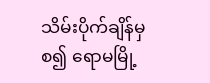သိမ်းပိုက်ချိန်မှစ၍ ရောမမြို့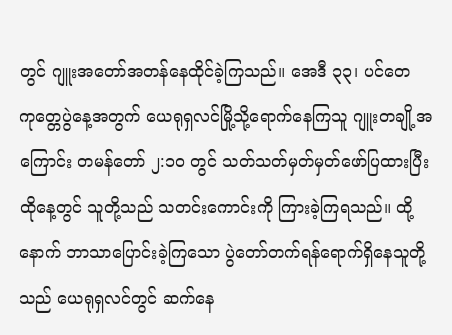တွင် ဂျူးအတော်အတန်နေထိုင်ခဲ့ကြသည်။ အေဒီ ၃၃၊ ပင်တေကုတ္တေပွဲနေ့အတွက် ယေရုရှလင်မြို့သို့ရောက်နေကြသူ ဂျူးတချို့အကြောင်း တမန်တော် ၂:၁၀ တွင် သတ်သတ်မှတ်မှတ်ဖော်ပြထားပြီး ထိုနေ့တွင် သူတို့သည် သတင်းကောင်းကို ကြားခဲ့ကြရသည်။ ထို့နောက် ဘာသာပြောင်းခဲ့ကြသော ပွဲတော်တက်ရန်ရောက်ရှိနေသူတို့သည် ယေရုရှလင်တွင် ဆက်နေ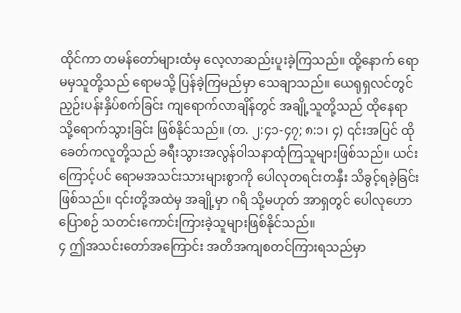ထိုင်ကာ တမန်တော်များထံမှ လေ့လာဆည်းပူးခဲ့ကြသည်။ ထို့နောက် ရောမမှသူတို့သည် ရောမသို့ ပြန်ခဲ့ကြမည်မှာ သေချာသည်။ ယေရုရှလင်တွင် ညှဉ်းပန်းနှိပ်စက်ခြင်း ကျရောက်လာချိန်တွင် အချို့သူတို့သည် ထိုနေရာသို့ရောက်သွားခြင်း ဖြစ်နိုင်သည်။ (တ. ၂:၄၁-၄၇; ၈:၁၊ ၄) ၎င်းအပြင် ထိုခေတ်ကလူတို့သည် ခရီးသွားအလွန်ဝါသနာထုံကြသူများဖြစ်သည်။ ယင်းကြောင့်ပင် ရောမအသင်းသားများစွာကို ပေါလုတရင်းတနှီး သိခွင့်ရခဲ့ခြင်းဖြစ်သည်။ ၎င်းတို့အထဲမှ အချို့မှာ ဂရိ သို့မဟုတ် အာရှတွင် ပေါလုဟောပြောစဉ် သတင်းကောင်းကြားခဲ့သူများဖြစ်နိုင်သည်။
၄ ဤအသင်းတော်အကြောင်း အတိအကျစတင်ကြားရသည်မှာ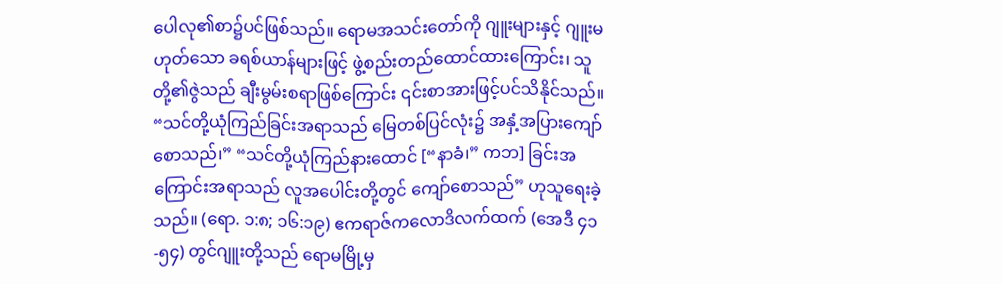ပေါလု၏စာ၌ပင်ဖြစ်သည်။ ရောမအသင်းတော်ကို ဂျူးများနှင့် ဂျူးမဟုတ်သော ခရစ်ယာန်များဖြင့် ဖွဲ့စည်းတည်ထောင်ထားကြောင်း၊ သူတို့၏ဇွဲသည် ချီးမွမ်းစရာဖြစ်ကြောင်း ၎င်းစာအားဖြင့်ပင်သိနိုင်သည်။ “သင်တို့ယုံကြည်ခြင်းအရာသည် မြေတစ်ပြင်လုံး၌ အနှံ့အပြားကျော်စောသည်၊” “သင်တို့ယုံကြည်နားထောင် [“နာခံ၊” ကဘ] ခြင်းအကြောင်းအရာသည် လူအပေါင်းတို့တွင် ကျော်စောသည်” ဟုသူရေးခဲ့သည်။ (ရော. ၁:၈; ၁၆:၁၉) ဧကရာဇ်ကလောဒိလက်ထက် (အေဒီ ၄၁-၅၄) တွင်ဂျူးတို့သည် ရောမမြို့မှ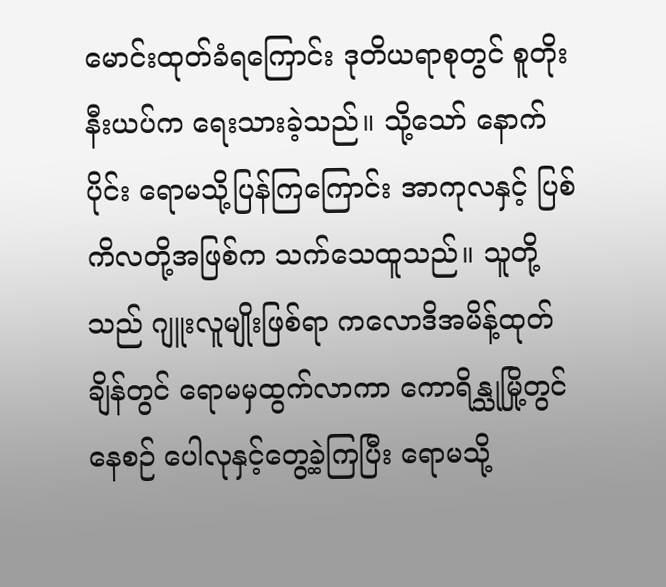မောင်းထုတ်ခံရကြောင်း ဒုတိယရာစုတွင် စူတိုးနီးယပ်က ရေးသားခဲ့သည်။ သို့သော် နောက်ပိုင်း ရောမသို့ပြန်ကြကြောင်း အာကုလနှင့် ပြစ်ကိလတို့အဖြစ်က သက်သေထူသည်။ သူတို့သည် ဂျူးလူမျိုးဖြစ်ရာ ကလောဒိအမိန့်ထုတ်ချိန်တွင် ရောမမှထွက်လာကာ ကောရိန္သုမြို့တွင်နေစဉ် ပေါလုနှင့်တွေ့ခဲ့ကြပြီး ရောမသို့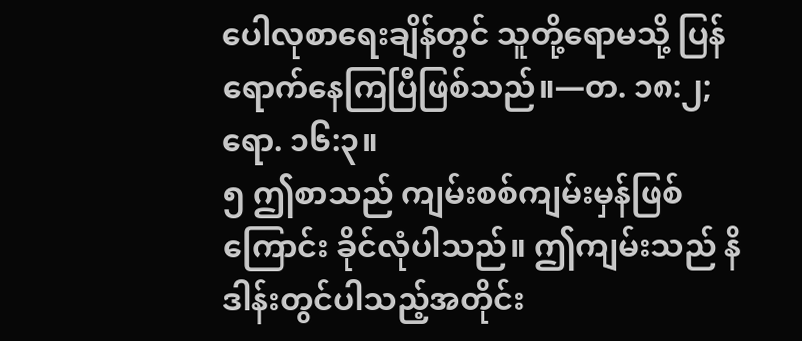ပေါလုစာရေးချိန်တွင် သူတို့ရောမသို့ ပြန်ရောက်နေကြပြီဖြစ်သည်။—တ. ၁၈:၂; ရော. ၁၆:၃။
၅ ဤစာသည် ကျမ်းစစ်ကျမ်းမှန်ဖြစ်ကြောင်း ခိုင်လုံပါသည်။ ဤကျမ်းသည် နိဒါန်းတွင်ပါသည့်အတိုင်း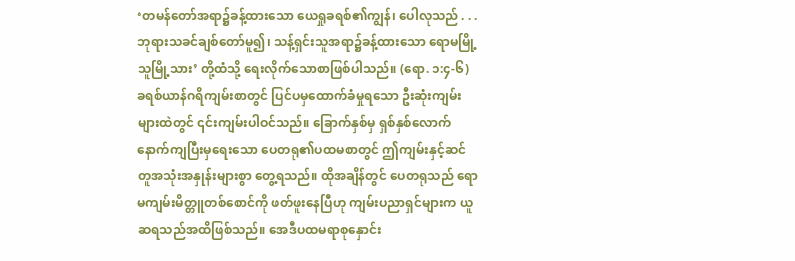‘တမန်တော်အရာ၌ခန့်ထားသော ယေရှုခရစ်၏ကျွန်၊ ပေါလုသည် . . . ဘုရားသခင်ချစ်တော်မူ၍၊ သန့်ရှင်းသူအရာ၌ခန့်ထားသော ရောမမြို့သူမြို့သား’ တို့ထံသို့ ရေးလိုက်သောစာဖြစ်ပါသည်။ (ရော. ၁:၄-၆) ခရစ်ယာန်ဂရိကျမ်းစာတွင် ပြင်ပမှထောက်ခံမှုရသော ဦးဆုံးကျမ်းများထဲတွင် ၎င်းကျမ်းပါဝင်သည်။ ခြောက်နှစ်မှ ရှစ်နှစ်လောက် နောက်ကျပြီးမှရေးသော ပေတရု၏ပထမစာတွင် ဤကျမ်းနှင့်ဆင်တူအသုံးအနှုန်းများစွာ တွေ့ရသည်။ ထိုအချိန်တွင် ပေတရုသည် ရောမကျမ်းမိတ္တူတစ်စောင်ကို ဖတ်ဖူးနေပြီဟု ကျမ်းပညာရှင်များက ယူဆရသည်အထိဖြစ်သည်။ အေဒီပထမရာစုနှောင်း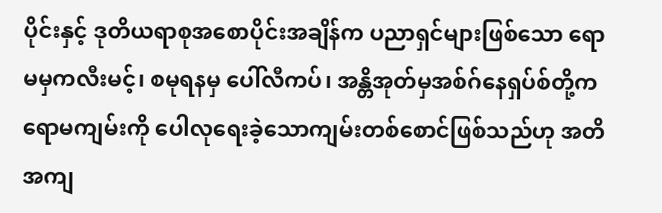ပိုင်းနှင့် ဒုတိယရာစုအစောပိုင်းအချိန်က ပညာရှင်များဖြစ်သော ရောမမှကလီးမင့်၊ စမုရနမှ ပေါ်လီကပ်၊ အန္တိအုတ်မှအစ်ဂ်နေရှပ်စ်တို့က ရောမကျမ်းကို ပေါလုရေးခဲ့သောကျမ်းတစ်စောင်ဖြစ်သည်ဟု အတိအကျ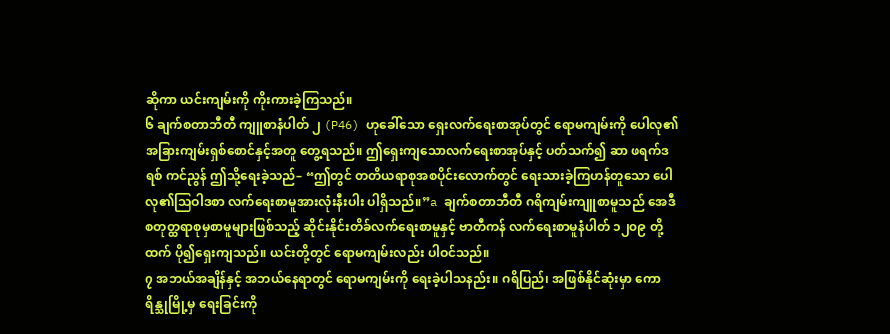ဆိုကာ ယင်းကျမ်းကို ကိုးကားခဲ့ကြသည်။
၆ ချက်စတာဘီတီ ကျူစာနံပါတ် ၂ (P46) ဟုခေါ်သော ရှေးလက်ရေးစာအုပ်တွင် ရောမကျမ်းကို ပေါလု၏ အခြားကျမ်းရှစ်စောင်နှင့်အတူ တွေ့ရသည်။ ဤရှေးကျသောလက်ရေးစာအုပ်နှင့် ပတ်သက်၍ ဆာ ဖရက်ဒရစ် ကင်ညွန် ဤသို့ရေးခဲ့သည်– “ဤတွင် တတိယရာစုအစပိုင်းလောက်တွင် ရေးသားခဲ့ကြဟန်တူသော ပေါလု၏သြဝါဒစာ လက်ရေးစာမူအားလုံးနီးပါး ပါရှိသည်။”a ချက်စတာဘီတီ ဂရိကျမ်းကျူစာမူသည် အေဒီစတုတ္ထရာစုမှစာမူများဖြစ်သည့် ဆိုင်းနိုင်းတိခ်လက်ရေးစာမူနှင့် ဗာတီကန် လက်ရေးစာမူနံပါတ် ၁၂၀၉ တို့ထက် ပို၍ရှေးကျသည်။ ယင်းတို့တွင် ရောမကျမ်းလည်း ပါဝင်သည်။
၇ အဘယ်အချိန်နှင့် အဘယ်နေရာတွင် ရောမကျမ်းကို ရေးခဲ့ပါသနည်း။ ဂရိပြည်၊ အဖြစ်နိုင်ဆုံးမှာ ကောရိန္သုမြို့မှ ရေးခြင်းကို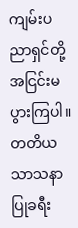ကျမ်းပညာရှင်တို့ အငြင်းမပွားကြပါ။ တတိယသာသနာပြုခရီး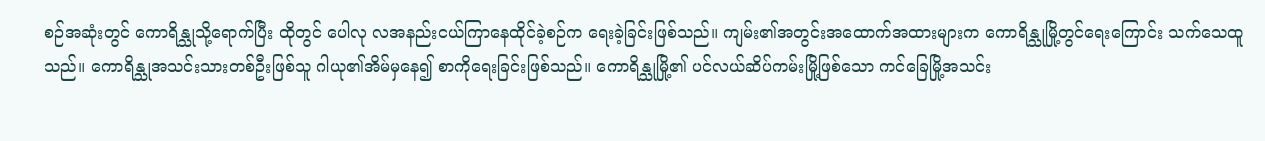စဉ်အဆုံးတွင် ကောရိန္သုသို့ရောက်ပြီး ထိုတွင် ပေါလု လအနည်းငယ်ကြာနေထိုင်ခဲ့စဉ်က ရေးခဲ့ခြင်းဖြစ်သည်။ ကျမ်း၏အတွင်းအထောက်အထားများက ကောရိန္သုမြို့တွင်ရေးကြောင်း သက်သေထူသည်။ ကောရိန္သုအသင်းသားတစ်ဦးဖြစ်သူ ဂါယု၏အိမ်မှနေ၍ စာကိုရေးခြင်းဖြစ်သည်။ ကောရိန္သုမြို့၏ ပင်လယ်ဆိပ်ကမ်းမြို့ဖြစ်သော ကင်ခြေမြို့အသင်း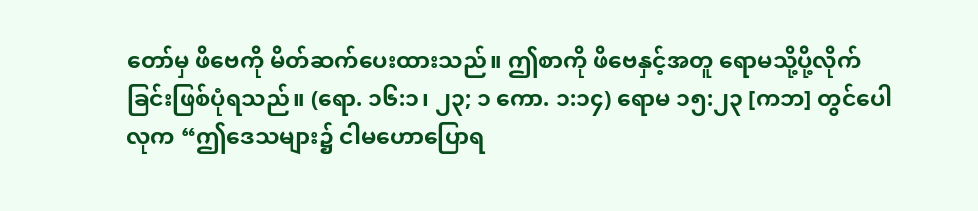တော်မှ ဖိဗေကို မိတ်ဆက်ပေးထားသည်။ ဤစာကို ဖိဗေနှင့်အတူ ရောမသို့ပို့လိုက်ခြင်းဖြစ်ပုံရသည်။ (ရော. ၁၆:၁၊ ၂၃; ၁ ကော. ၁:၁၄) ရောမ ၁၅:၂၃ [ကဘ] တွင်ပေါလုက “ဤဒေသများ၌ ငါမဟောပြောရ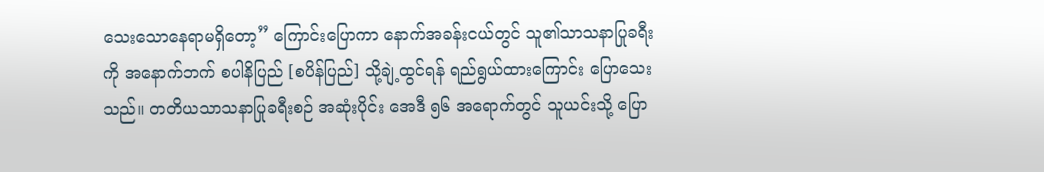သေးသောနေရာမရှိတော့” ကြောင်းပြောကာ နောက်အခန်းငယ်တွင် သူ၏သာသနာပြုခရီးကို အနောက်ဘက် စပါနိပြည် [စပိန်ပြည်] သို့ချဲ့ထွင်ရန် ရည်ရွယ်ထားကြောင်း ပြောသေးသည်။ တတိယသာသနာပြုခရီးစဉ် အဆုံးပိုင်း အေဒီ ၅၆ အရောက်တွင် သူယင်းသို့ ပြော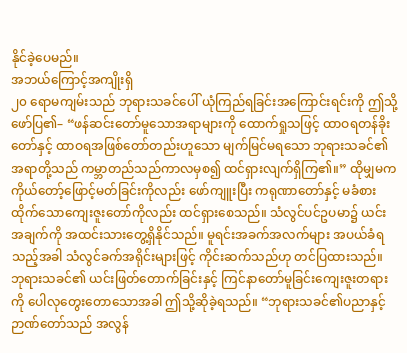နိုင်ခဲ့ပေမည်။
အဘယ်ကြောင့်အကျိုးရှိ
၂၀ ရောမကျမ်းသည် ဘုရားသခင်ပေါ် ယုံကြည်ရခြင်းအကြောင်းရင်းကို ဤသို့ဖော်ပြ၏– “ဖန်ဆင်းတော်မူသောအရာများကို ထောက်ရှုသဖြင့် ထာဝရတန်ခိုးတော်နှင့် ထာဝရအဖြစ်တော်တည်းဟူသော မျက်မြင်မရသော ဘုရားသခင်၏အရာတို့သည် ကမ္ဘာတည်သည်ကာလမှစ၍ ထင်ရှားလျက်ရှိကြ၏။” ထိုမျှမက ကိုယ်တော့်ဖြောင့်မတ်ခြင်းကိုလည်း ဖော်ကျူးပြီး ကရုဏာတော်နှင့် မခံစားထိုက်သောကျေးဇူးတော်ကိုလည်း ထင်ရှားစေသည်။ သံလွင်ပင်ဥပမာ၌ ယင်းအချက်ကို အထင်းသားတွေ့ရှိနိုင်သည်။ မူရင်းအခက်အလက်များ အပယ်ခံရသည့်အခါ သံလွင်ခက်အရိုင်းများဖြင့် ကိုင်းဆက်သည်ဟု တင်ပြထားသည်။ ဘုရားသခင်၏ ယင်းဖြတ်တောက်ခြင်းနှင့် ကြင်နာတော်မူခြင်းကျေးဇူးတရားကို ပေါလုတွေးတောသောအခါ ဤသို့ဆိုခဲ့ရသည်။ “ဘုရားသခင်၏ပညာနှင့် ဉာဏ်တော်သည် အလွန်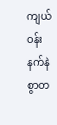ကျယ်ဝန်းနက်နဲစွာတ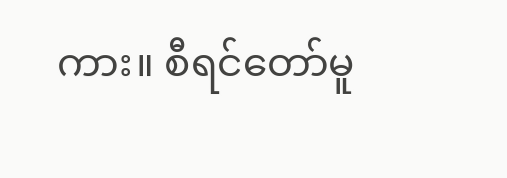ကား။ စီရင်တော်မူ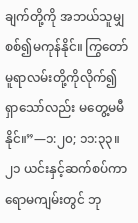ချက်တို့ကို အဘယ်သူမျှ စစ်၍မကုန်နိုင်။ ကြွတော်မူရာလမ်းတို့ကိုလိုက်၍ ရှာသော်လည်း မတွေ့မမီနိုင်။”—၁:၂၀; ၁၁:၃၃။
၂၁ ယင်းနှင့်ဆက်စပ်ကာ ရောမကျမ်းတွင် ဘု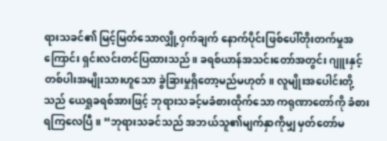ရားသခင်၏ မြင့်မြတ်သောလျှို့ဝှက်ချက် နောက်ပိုင်းဖြစ်ပေါ်တိုးတက်မှုအကြောင်း ရှင်းလင်းတင်ပြထားသည်။ ခရစ်ယာန်အသင်းတော်အတွင်း ဂျူးနှင့်တစ်ပါးအမျိုးသားဟူသော ခွဲခြားမှုရှိတော့မည်မဟုတ်။ လူမျိုးအပေါင်းတို့သည် ယေရှုခရစ်အားဖြင့် ဘုရားသခင့်မခံစားထိုက်သော ကရုဏာတော်ကို ခံစားရကြလေပြီ။ “ဘုရားသခင်သည် အဘယ်သူ၏မျက်နှာကိုမျှ မှတ်တော်မ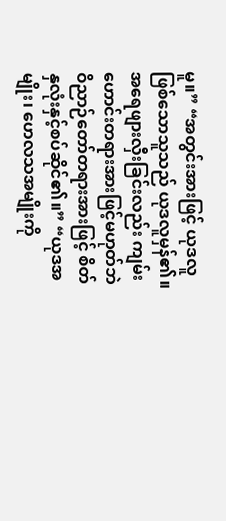မူ။” “အတွင်းအားဖြင့် ယုဒလူဖြစ်သောသူသည် ယုဒလူမှန်၏။ အရေဖျားလှီးခြင်းလည်း ကျမ်းဟောင်းတရားအားဖြင့်မဟုတ်ဘဲ ဝိညာဉ်တော်တရားအားဖြင့် စိတ်နှလုံးနှင့်စပ်ဆိုင်၏။” “ယုဒအမျိုး၊ ဟေလသအမျိုးကို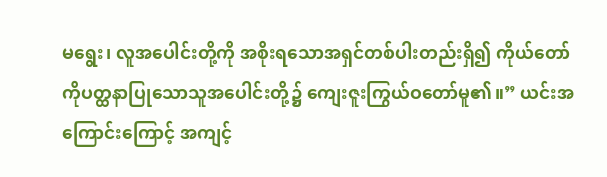မရွေး၊ လူအပေါင်းတို့ကို အစိုးရသောအရှင်တစ်ပါးတည်းရှိ၍ ကိုယ်တော်ကိုပတ္ထနာပြုသောသူအပေါင်းတို့၌ ကျေးဇူးကြွယ်ဝတော်မူ၏။” ယင်းအကြောင်းကြောင့် အကျင့်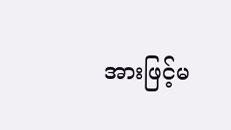အားဖြင့်မ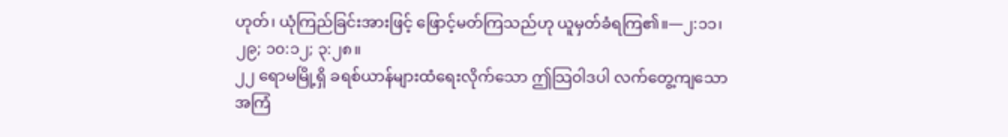ဟုတ်၊ ယုံကြည်ခြင်းအားဖြင့် ဖြောင့်မတ်ကြသည်ဟု ယူမှတ်ခံရကြ၏။—၂:၁၁၊ ၂၉; ၁၀:၁၂; ၃:၂၈။
၂၂ ရောမမြို့ရှိ ခရစ်ယာန်များထံရေးလိုက်သော ဤသြဝါဒပါ လက်တွေ့ကျသောအကြံ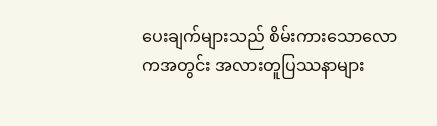ပေးချက်များသည် စိမ်းကားသောလောကအတွင်း အလားတူပြဿနာများ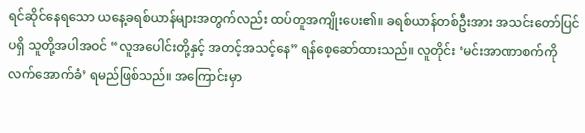ရင်ဆိုင်နေရသော ယနေ့ခရစ်ယာန်များအတွက်လည်း ထပ်တူအကျိုးပေး၏။ ခရစ်ယာန်တစ်ဦးအား အသင်းတော်ပြင်ပရှိ သူတို့အပါအဝင် “လူအပေါင်းတို့နှင့် အတင့်အသင့်နေ” ရန်စေ့ဆော်ထားသည်။ လူတိုင်း ‘မင်းအာဏာစက်ကို လက်အောက်ခံ’ ရမည်ဖြစ်သည်။ အကြောင်းမှာ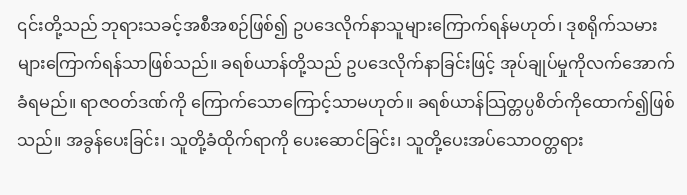၎င်းတို့သည် ဘုရားသခင့်အစီအစဉ်ဖြစ်၍ ဥပဒေလိုက်နာသူများကြောက်ရန်မဟုတ်၊ ဒုစရိုက်သမားများကြောက်ရန်သာဖြစ်သည်။ ခရစ်ယာန်တို့သည် ဥပဒေလိုက်နာခြင်းဖြင့် အုပ်ချုပ်မှုကိုလက်အောက်ခံရမည်။ ရာဇဝတ်ဒဏ်ကို ကြောက်သောကြောင့်သာမဟုတ်။ ခရစ်ယာန်သြတ္တပ္ပစိတ်ကိုထောက်၍ဖြစ်သည်။ အခွန်ပေးခြင်း၊ သူတို့ခံထိုက်ရာကို ပေးဆောင်ခြင်း၊ သူတို့ပေးအပ်သောဝတ္တရား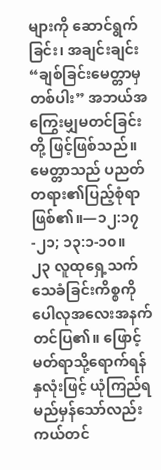များကို ဆောင်ရွက်ခြင်း၊ အချင်းချင်း “ချစ်ခြင်းမေတ္တာမှတစ်ပါး” အဘယ်အကြွေးမျှမတင်ခြင်း တို့ ဖြင့်ဖြစ်သည်။ မေတ္တာသည် ပညတ်တရား၏ပြည့်စုံရာဖြစ်၏။—၁၂:၁၇-၂၁; ၁၃:၁-၁၀။
၂၃ လူထုရှေ့သက်သေခံခြင်းကိစ္စကို ပေါလုအလေးအနက်တင်ပြ၏။ ဖြောင့်မတ်ရာသို့ရောက်ရန် နှလုံးဖြင့် ယုံကြည်ရမည်မှန်သော်လည်း ကယ်တင်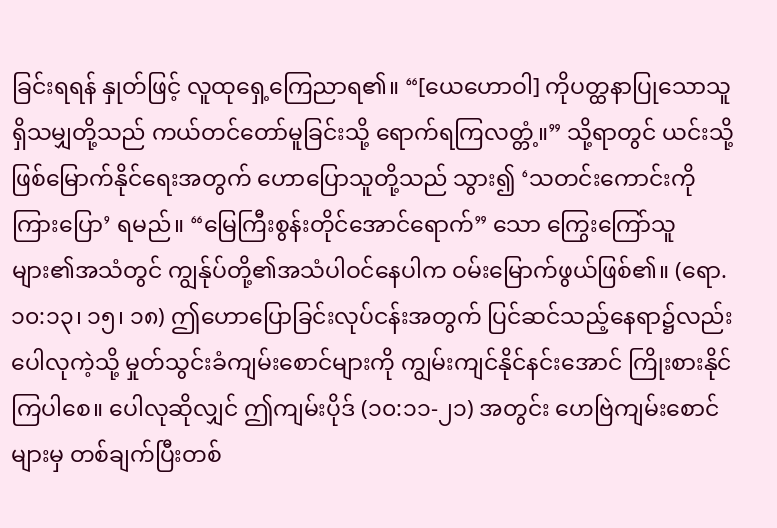ခြင်းရရန် နှုတ်ဖြင့် လူထုရှေ့ကြေညာရ၏။ “[ယေဟောဝါ] ကိုပတ္ထနာပြုသောသူရှိသမျှတို့သည် ကယ်တင်တော်မူခြင်းသို့ ရောက်ရကြလတ္တံ့။” သို့ရာတွင် ယင်းသို့ဖြစ်မြောက်နိုင်ရေးအတွက် ဟောပြောသူတို့သည် သွား၍ ‘သတင်းကောင်းကို ကြားပြော’ ရမည်။ “မြေကြီးစွန်းတိုင်အောင်ရောက်” သော ကြွေးကြော်သူများ၏အသံတွင် ကျွန်ုပ်တို့၏အသံပါဝင်နေပါက ဝမ်းမြောက်ဖွယ်ဖြစ်၏။ (ရော. ၁၀:၁၃၊ ၁၅၊ ၁၈) ဤဟောပြောခြင်းလုပ်ငန်းအတွက် ပြင်ဆင်သည့်နေရာ၌လည်း ပေါလုကဲ့သို့ မှုတ်သွင်းခံကျမ်းစောင်များကို ကျွမ်းကျင်နိုင်နင်းအောင် ကြိုးစားနိုင်ကြပါစေ။ ပေါလုဆိုလျှင် ဤကျမ်းပိုဒ် (၁၀:၁၁-၂၁) အတွင်း ဟေဗြဲကျမ်းစောင်များမှ တစ်ချက်ပြီးတစ်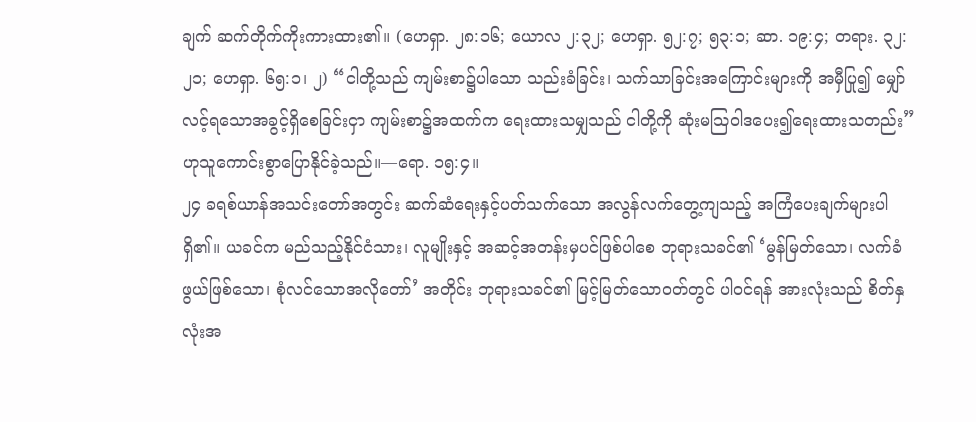ချက် ဆက်တိုက်ကိုးကားထား၏။ (ဟေရှာ. ၂၈:၁၆; ယောလ ၂:၃၂; ဟေရှာ. ၅၂:၇; ၅၃:၁; ဆာ. ၁၉:၄; တရား. ၃၂:၂၁; ဟေရှာ. ၆၅:၁၊ ၂) “ငါတို့သည် ကျမ်းစာ၌ပါသော သည်းခံခြင်း၊ သက်သာခြင်းအကြောင်းများကို အမှီပြု၍ မျှော်လင့်ရသောအခွင့်ရှိစေခြင်းငှာ ကျမ်းစာ၌အထက်က ရေးထားသမျှသည် ငါတို့ကို ဆုံးမသြဝါဒပေး၍ရေးထားသတည်း” ဟုသူကောင်းစွာပြောနိုင်ခဲ့သည်။—ရော. ၁၅:၄။
၂၄ ခရစ်ယာန်အသင်းတော်အတွင်း ဆက်ဆံရေးနှင့်ပတ်သက်သော အလွန်လက်တွေ့ကျသည့် အကြံပေးချက်များပါရှိ၏။ ယခင်က မည်သည့်နိုင်ငံသား၊ လူမျိုးနှင့် အဆင့်အတန်းမှပင်ဖြစ်ပါစေ ဘုရားသခင်၏ ‘မွန်မြတ်သော၊ လက်ခံဖွယ်ဖြစ်သော၊ စုံလင်သောအလိုတော်’ အတိုင်း ဘုရားသခင်၏ မြင့်မြတ်သောဝတ်တွင် ပါဝင်ရန် အားလုံးသည် စိတ်နှလုံးအ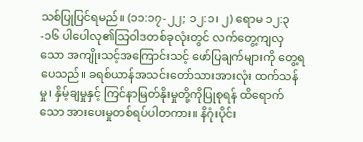သစ်ပြုပြင်ရမည်။ (၁၁:၁၇-၂၂; ၁၂:၁၊ ၂) ရောမ ၁၂:၃-၁၆ ပါပေါလု၏သြဝါဒတစ်ခုလုံးတွင် လက်တွေ့ကျလှသော အကျိုးသင့်အကြောင်းသင့် ဖော်ပြချက်များကို တွေ့ရပေသည်။ ခရစ်ယာန်အသင်းတော်သားအားလုံး ထက်သန်မှု၊ နှိမ့်ချမှုနှင့် ကြင်နာမြတ်နိုးမှုတို့ကိုပြုစုရန် ထိရောက်သော အားပေးမှုတစ်ရပ်ပါတကား။ နိဂုံးပိုင်း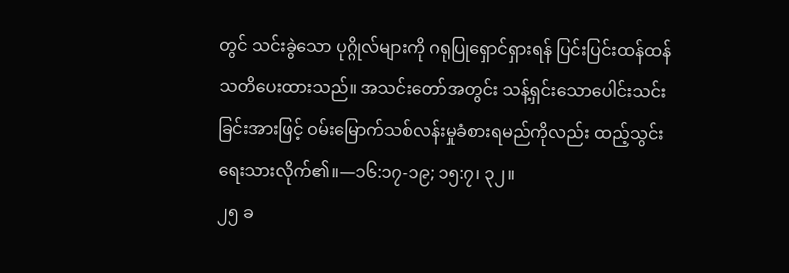တွင် သင်းခွဲသော ပုဂ္ဂိုလ်များကို ဂရုပြုရှောင်ရှားရန် ပြင်းပြင်းထန်ထန် သတိပေးထားသည်။ အသင်းတော်အတွင်း သန့်ရှင်းသောပေါင်းသင်းခြင်းအားဖြင့် ဝမ်းမြောက်သစ်လန်းမှုခံစားရမည်ကိုလည်း ထည့်သွင်းရေးသားလိုက်၏။—၁၆:၁၇-၁၉; ၁၅:၇၊ ၃၂။
၂၅ ခ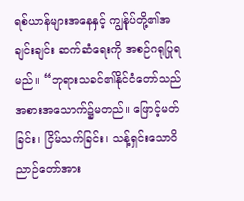ရစ်ယာန်များအနေနှင့် ကျွန်ုပ်တို့၏အချင်းချင်း ဆက်ဆံရေးကို အစဉ်ဂရုပြုရမည်။ “ဘုရားသခင်၏နိုင်ငံတော်သည် အစားအသောက်၌မတည်။ ဖြောင့်မတ်ခြင်း၊ ငြိမ်သက်ခြင်း၊ သန့်ရှင်းသောဝိညာဉ်တော်အား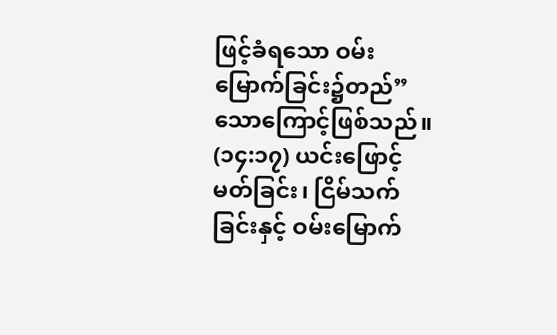ဖြင့်ခံရသော ဝမ်းမြောက်ခြင်း၌တည်” သောကြောင့်ဖြစ်သည်။ (၁၄:၁၇) ယင်းဖြောင့်မတ်ခြင်း၊ ငြိမ်သက်ခြင်းနှင့် ဝမ်းမြောက်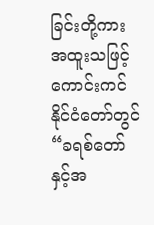ခြင်းတို့ကား အထူးသဖြင့် ကောင်းကင်နိုင်ငံတော်တွင် “ခရစ်တော်နှင့်အ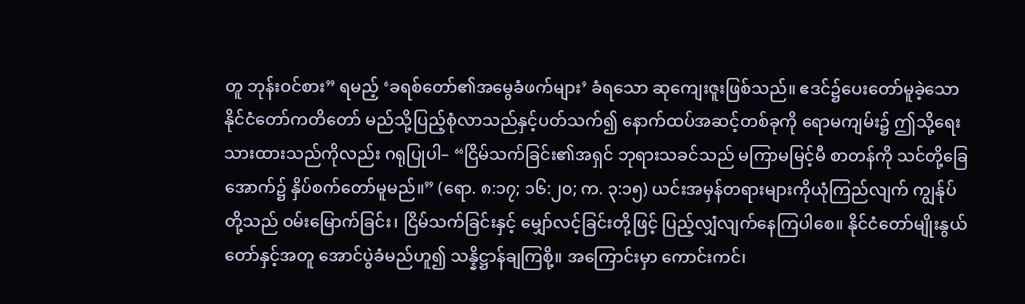တူ ဘုန်းဝင်စား” ရမည့် ‘ခရစ်တော်၏အမွေခံဖက်များ’ ခံရသော ဆုကျေးဇူးဖြစ်သည်။ ဧဒင်၌ပေးတော်မူခဲ့သော နိုင်ငံတော်ကတိတော် မည်သို့ပြည့်စုံလာသည်နှင့်ပတ်သက်၍ နောက်ထပ်အဆင့်တစ်ခုကို ရောမကျမ်း၌ ဤသို့ရေးသားထားသည်ကိုလည်း ဂရုပြုပါ– “ငြိမ်သက်ခြင်း၏အရှင် ဘုရားသခင်သည် မကြာမမြင့်မီ စာတန်ကို သင်တို့ခြေအောက်၌ နှိပ်စက်တော်မူမည်။” (ရော. ၈:၁၇; ၁၆:၂၀; က. ၃:၁၅) ယင်းအမှန်တရားများကိုယုံကြည်လျက် ကျွန်ုပ်တို့သည် ဝမ်းမြောက်ခြင်း၊ ငြိမ်သက်ခြင်းနှင့် မျှော်လင့်ခြင်းတို့ဖြင့် ပြည့်လျှံလျက်နေကြပါစေ။ နိုင်ငံတော်မျိုးနွယ်တော်နှင့်အတူ အောင်ပွဲခံမည်ဟူ၍ သန္နိဋ္ဌာန်ချကြစို့။ အကြောင်းမှာ ကောင်းကင်၊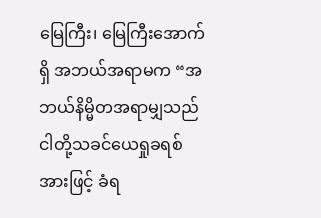မြေကြီး၊ မြေကြီးအောက်ရှိ အဘယ်အရာမက “အဘယ်နိမ္မိတအရာမျှသည် ငါတို့သခင်ယေရှုခရစ်အားဖြင့် ခံရ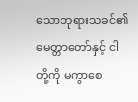သောဘုရားသခင်၏မေတ္တာတော်နှင့် ငါတို့ကို မကွာစေ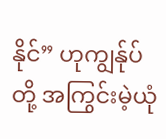နိုင်” ဟုကျွန်ုပ်တို့ အကြွင်းမဲ့ယုံ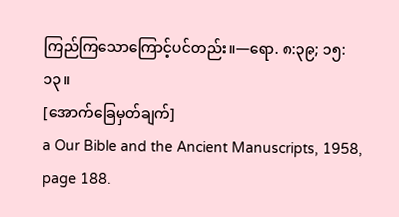ကြည်ကြသောကြောင့်ပင်တည်း။—ရော. ၈:၃၉; ၁၅:၁၃။
[အောက်ခြေမှတ်ချက်]
a Our Bible and the Ancient Manuscripts, 1958, page 188.